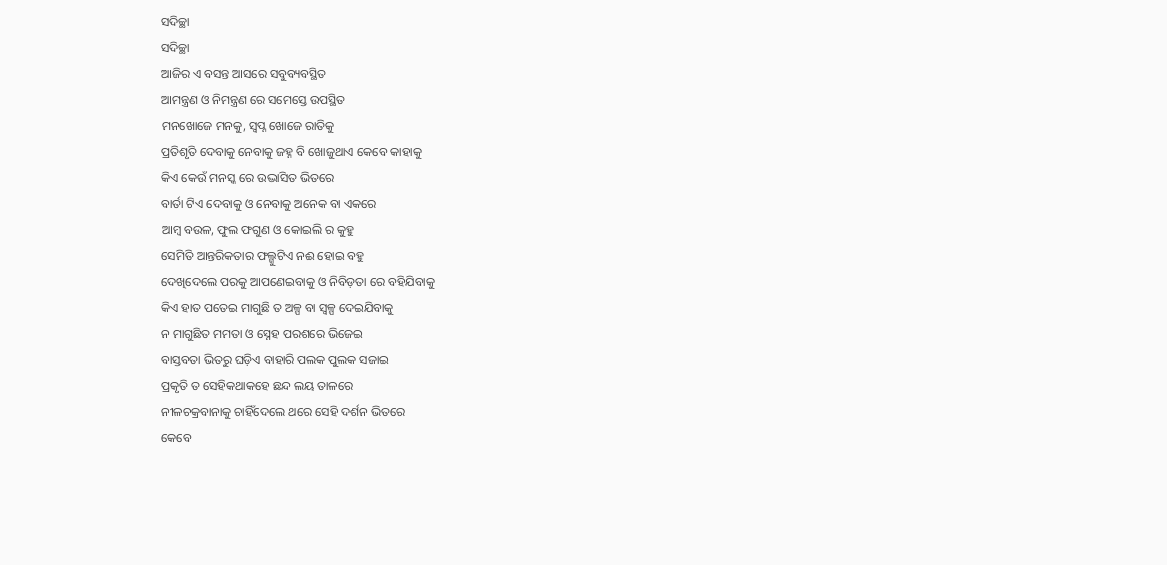ସଦିଚ୍ଛା
ସଦିଚ୍ଛା
ଆଜିର ଏ ବସନ୍ତ ଆସରେ ସବୁବ୍ୟବସ୍ଥିତ
ଆମନ୍ତ୍ରଣ ଓ ନିମନ୍ତ୍ରଣ ରେ ସମେସ୍ତେ ଉପସ୍ଥିତ
ମନଖୋଜେ ମନକୁ, ସ୍ବପ୍ନ ଖୋଜେ ରାତିକୁ
ପ୍ରତିଶୃତି ଦେବାକୁ ନେବାକୁ ଜହ୍ନ ବି ଖୋଜୁଥାଏ କେବେ କାହାକୁ
କିଏ କେଉଁ ମନସ୍କ ରେ ଉଦ୍ଭାସିତ ଭିତରେ
ବାର୍ତା ଟିଏ ଦେବାକୁ ଓ ନେବାକୁ ଅନେକ ବା ଏକରେ
ଆମ୍ବ ବଉଳ, ଫୁଲ ଫଗୁଣ ଓ କୋଇଲି ର କୁହୁ
ସେମିତି ଆନ୍ତରିକତାର ଫଲ୍ଗୁଟିଏ ନଈ ହୋଇ ବହୁ
ଦେଖିଦେଲେ ପରକୁ ଆପଣେଇବାକୁ ଓ ନିବିଡ଼ତା ରେ ବହିଯିବାକୁ
କିଏ ହାତ ପତେଇ ମାଗୁଛି ତ ଅଳ୍ପ ବା ସ୍ୱଳ୍ପ ଦେଇଯିବାକୁ
ନ ମାଗୁଛିତ ମମତା ଓ ସ୍ନେହ ପରଶରେ ଭିଜେଇ
ବାସ୍ତବତା ଭିତରୁ ଘଡ଼ିଏ ବାହାରି ପଲକ ପୁଲକ ସଜାଇ
ପ୍ରକୃତି ତ ସେହିକଥାକହେ ଛନ୍ଦ ଲୟ ତାଳରେ
ନୀଳଚକ୍ରବାନାକୁ ଚାହିଁଦେଲେ ଥରେ ସେହି ଦର୍ଶନ ଭିତରେ
କେବେ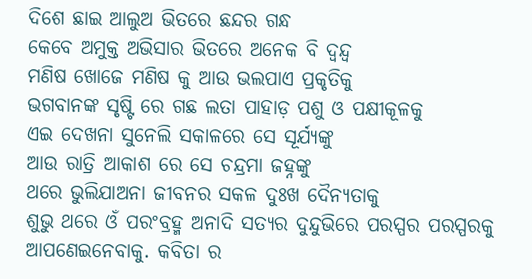ଦିଶେ ଛାଇ ଆଲୁଅ ଭିତରେ ଛନ୍ଦର ଗନ୍ଧ
କେବେ ଅମୁକ୍ତ ଅଭିସାର ଭିତରେ ଅନେକ ବି ଦ୍ୱନ୍ଦ୍ୱ
ମଣିଷ ଖୋଜେ ମଣିଷ କୁ ଆଉ ଭଲପାଏ ପ୍ରକୃତିକୁ
ଭଗବାନଙ୍କ ସୃଷ୍ଟି ରେ ଗଛ ଲତା ପାହାଡ଼ ପଶୁ ଓ ପକ୍ଷୀକୂଳକୁ
ଏଇ ଦେଖନା ସୁନେଲି ସକାଳରେ ସେ ସୂର୍ଯ୍ୟଙ୍କୁ
ଆଉ ରାତ୍ରି ଆକାଶ ରେ ସେ ଚନ୍ଦ୍ରମା ଜହ୍ନଙ୍କୁ
ଥରେ ଭୁଲିଯାଅନା ଜୀବନର ସକଳ ଦୁଃଖ ଦୈନ୍ୟତାକୁ
ଶୁଭୁ ଥରେ ଓଁ ପରଂବ୍ରହ୍ମ ଅନାଦି ସତ୍ୟର ଦୁନ୍ଦୁଭିରେ ପରସ୍ପର ପରସ୍ପରକୁ ଆପଣେଇନେବାକୁ. କବିତା ର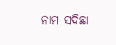ନାମ ସଦିଛା